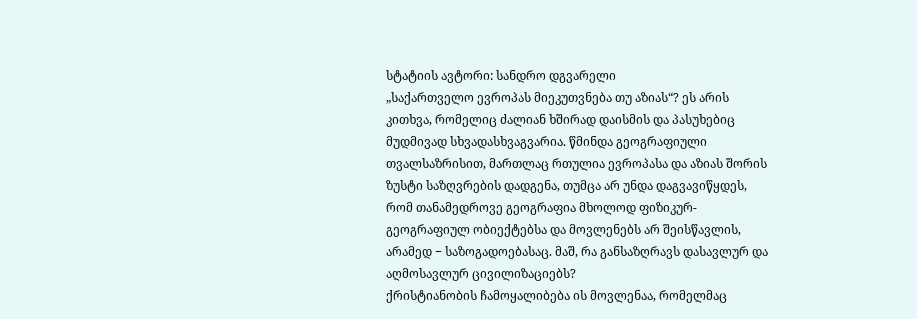სტატიის ავტორი: სანდრო დგვარელი
„საქართველო ევროპას მიეკუთვნება თუ აზიას“? ეს არის კითხვა, რომელიც ძალიან ხშირად დაისმის და პასუხებიც მუდმივად სხვადასხვაგვარია. წმინდა გეოგრაფიული თვალსაზრისით, მართლაც რთულია ევროპასა და აზიას შორის ზუსტი საზღვრების დადგენა, თუმცა არ უნდა დაგვავიწყდეს, რომ თანამედროვე გეოგრაფია მხოლოდ ფიზიკურ-გეოგრაფიულ ობიექტებსა და მოვლენებს არ შეისწავლის, არამედ − საზოგადოებასაც. მაშ, რა განსაზღრავს დასავლურ და აღმოსავლურ ცივილიზაციებს?
ქრისტიანობის ჩამოყალიბება ის მოვლენაა, რომელმაც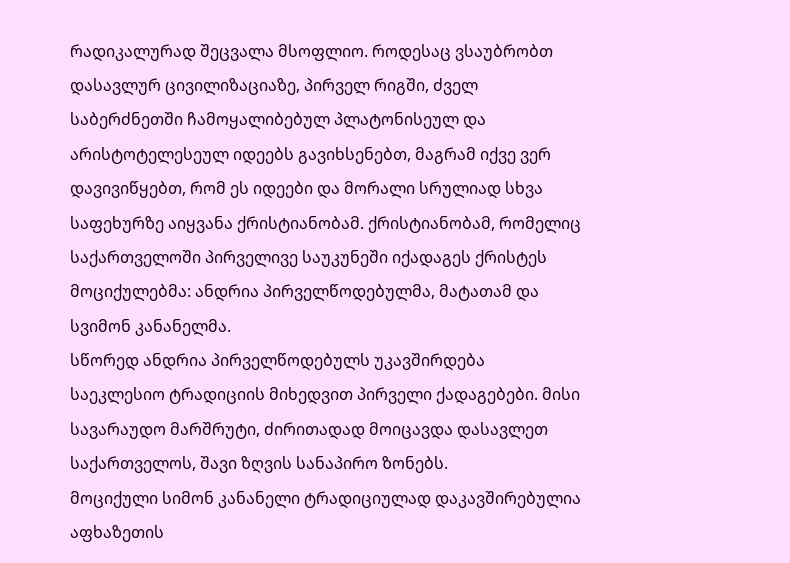რადიკალურად შეცვალა მსოფლიო. როდესაც ვსაუბრობთ დასავლურ ცივილიზაციაზე, პირველ რიგში, ძველ საბერძნეთში ჩამოყალიბებულ პლატონისეულ და არისტოტელესეულ იდეებს გავიხსენებთ, მაგრამ იქვე ვერ დავივიწყებთ, რომ ეს იდეები და მორალი სრულიად სხვა საფეხურზე აიყვანა ქრისტიანობამ. ქრისტიანობამ, რომელიც საქართველოში პირველივე საუკუნეში იქადაგეს ქრისტეს მოციქულებმა: ანდრია პირველწოდებულმა, მატათამ და სვიმონ კანანელმა.
სწორედ ანდრია პირველწოდებულს უკავშირდება საეკლესიო ტრადიციის მიხედვით პირველი ქადაგებები. მისი სავარაუდო მარშრუტი, ძირითადად მოიცავდა დასავლეთ საქართველოს, შავი ზღვის სანაპირო ზონებს.
მოციქული სიმონ კანანელი ტრადიციულად დაკავშირებულია აფხაზეთის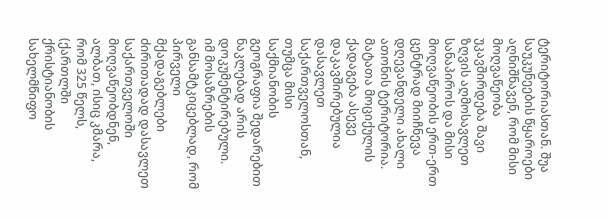ტერიტორიასთან. შუა საუკუნეების წყაროები აღნიშნავენ, რომ მისი მოღვაწეობა უკავშირდება შავი ზღვის აღმოსავლეთ სანაპიროს და მისი მოღვაწეობის ერთ-ერთ ცენტრად მიიჩნევა დღევანდელი ახალი ათონის ტერიტორია.
მატათა მოციქულის ქადაგება ასევე დაკავშირებულია დასავლეთ საქართველოსთან, თუმცა მისი საქმიანობის გეოგრაფია შედარებით ნაკლებად არის დოკუმენტირებული.
იმ მოსაზრების განსამტკიცებლად, რომ პირველი მქადაგებლები ძირითადად დასავლეთ საქართველოში მოღვაწეობდნენ, ალბათ, ისიც კმარა, რომ 325 წელს, (ქართლში ქრისტიანობის სახელმწიფო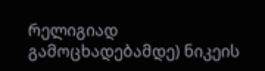რელიგიად გამოცხადებამდე) ნიკეის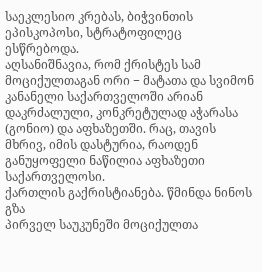საეკლესიო კრებას, ბიჭვინთის ეპისკოპოსი, სტრატოფილეც ესწრებოდა.
აღსანიშნავია, რომ ქრისტეს სამ მოციქულთაგან ორი − მატათა და სვიმონ კანანელი საქართველოში არიან დაკრძალული, კონკრეტულად აჭარასა (გონიო) და აფხაზეთში. რაც, თავის მხრივ, იმის დასტურია, რაოდენ განუყოფელი ნაწილია აფხაზეთი საქართველოსი.
ქართლის გაქრისტიანება. წმინდა ნინოს გზა
პირველ საუკუნეში მოციქულთა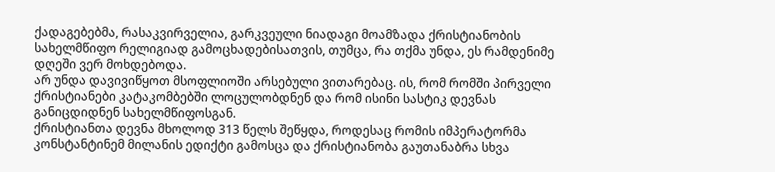ქადაგებებმა, რასაკვირველია, გარკვეული ნიადაგი მოამზადა ქრისტიანობის სახელმწიფო რელიგიად გამოცხადებისათვის, თუმცა, რა თქმა უნდა, ეს რამდენიმე დღეში ვერ მოხდებოდა.
არ უნდა დავივიწყოთ მსოფლიოში არსებული ვითარებაც. ის, რომ რომში პირველი ქრისტიანები კატაკომბებში ლოცულობდნენ და რომ ისინი სასტიკ დევნას განიცდიდნენ სახელმწიფოსგან.
ქრისტიანთა დევნა მხოლოდ 313 წელს შეწყდა, როდესაც რომის იმპერატორმა კონსტანტინემ მილანის ედიქტი გამოსცა და ქრისტიანობა გაუთანაბრა სხვა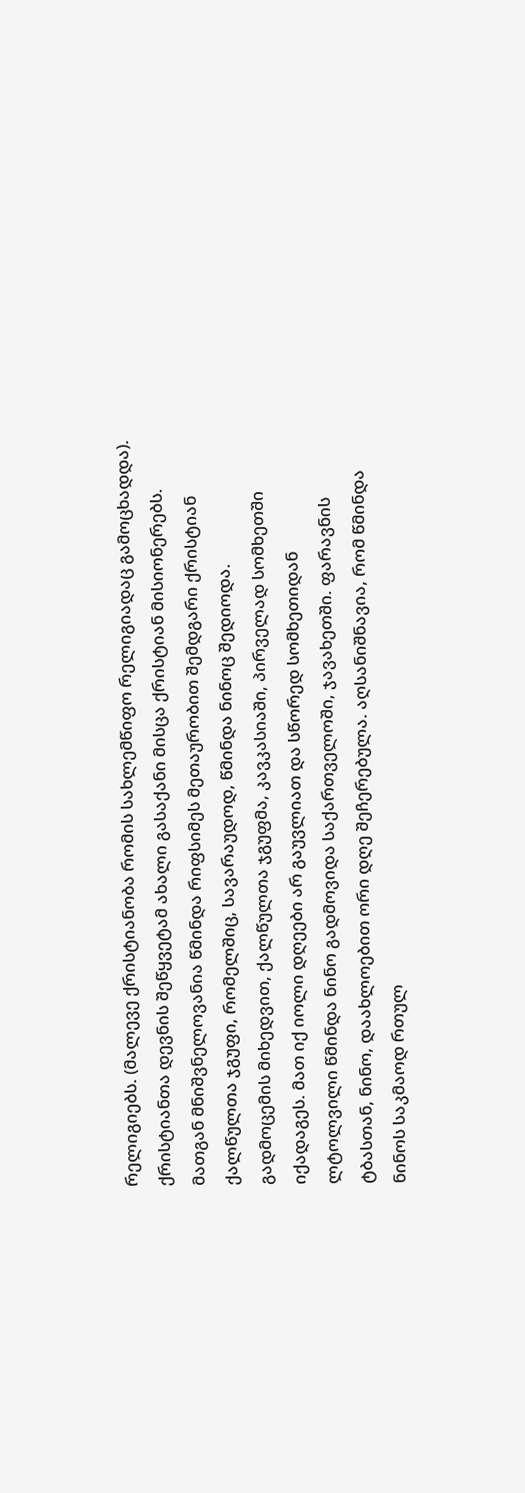რელიგიებს. (მალევე ქრისტიანობა რომის სახლემწიფო რელიგიადაც გამოცხადდა).
ქრისტიანთა დევნის შეწყვეტამ ახალი გასაქანი მისცა ქრისტიან მისიონერებს. მათგან მნიშვნელოვანია წმინდა რიფსიმეს მეთაურობით შემდგარი ქრისტიან ქალწულთა ჯგუფი, რომელშიც, სავარაუდოდ, წმინდა ნინოც შედიოდა.
გადმოცემის მიხედვით, ქალწულთა ჯგუფმა, კავკასიაში, პირველად სომხეთში იქადაგეს. მათ იქ იოლი დღეები არ გაუვლიათ და სწორედ სომხეთიდან ლტოლვილი წმინდა ნინო გადმოვიდა საქართველოში, ჯავახეთში. ფარავნის ტბასთან, ნინო, დაახლოებით ორი დღე შეჩერებულა. აღსანიშნავია, რომ წმინდა ნინოს საკმაოდ რთულ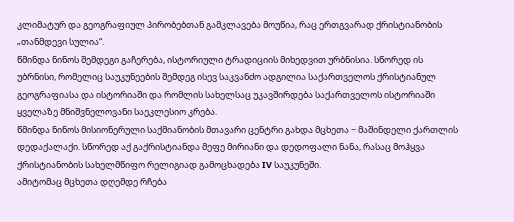კლიმატურ და გეოგრაფიულ პირობებთან გამკლავება მოუწია, რაც ერთგვარად ქრისტიანობის „თანმდევი სულია“.
წმინდა ნინოს შემდეგი გაჩერება, ისტორიული ტრადიციის მიხედვით ურბნისია. სწორედ ის უბრნისი, რომელიც საუკუნეების შემდეგ ისევ საკვანძო ადგილია საქართველოს ქრისტიანულ გეოგრაფიასა და ისტორიაში და რომლის სახელსაც უკავშირდება საქართველოს ისტორიაში ყველაზე მნიშვნელოვანი საეკლესიო კრება.
წმინდა ნინოს მისიონერული საქმიანობის მთავარი ცენტრი გახდა მცხეთა − მაშინდელი ქართლის დედაქალაქი. სწორედ აქ გაქრისტიანდა მეფე მირიანი და დედოფალი ნანა, რასაც მოჰყვა ქრისტიანობის სახელმწიფო რელიგიად გამოცხადება IV საუკუნეში.
ამიტომაც მცხეთა დღემდე რჩება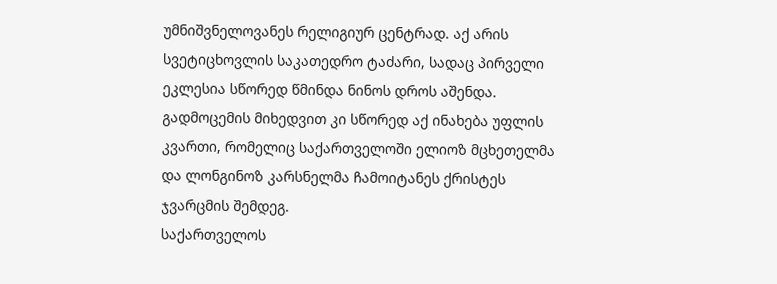უმნიშვნელოვანეს რელიგიურ ცენტრად. აქ არის სვეტიცხოვლის საკათედრო ტაძარი, სადაც პირველი ეკლესია სწორედ წმინდა ნინოს დროს აშენდა. გადმოცემის მიხედვით კი სწორედ აქ ინახება უფლის კვართი, რომელიც საქართველოში ელიოზ მცხეთელმა და ლონგინოზ კარსნელმა ჩამოიტანეს ქრისტეს ჯვარცმის შემდეგ.
საქართველოს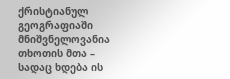ქრისტიანულ გეოგრაფიაში მნიშვნელოვანია თხოთის მთა – სადაც ხდება ის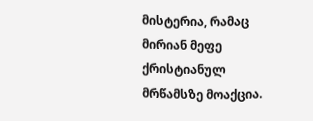მისტერია, რამაც მირიან მეფე ქრისტიანულ მრწამსზე მოაქცია.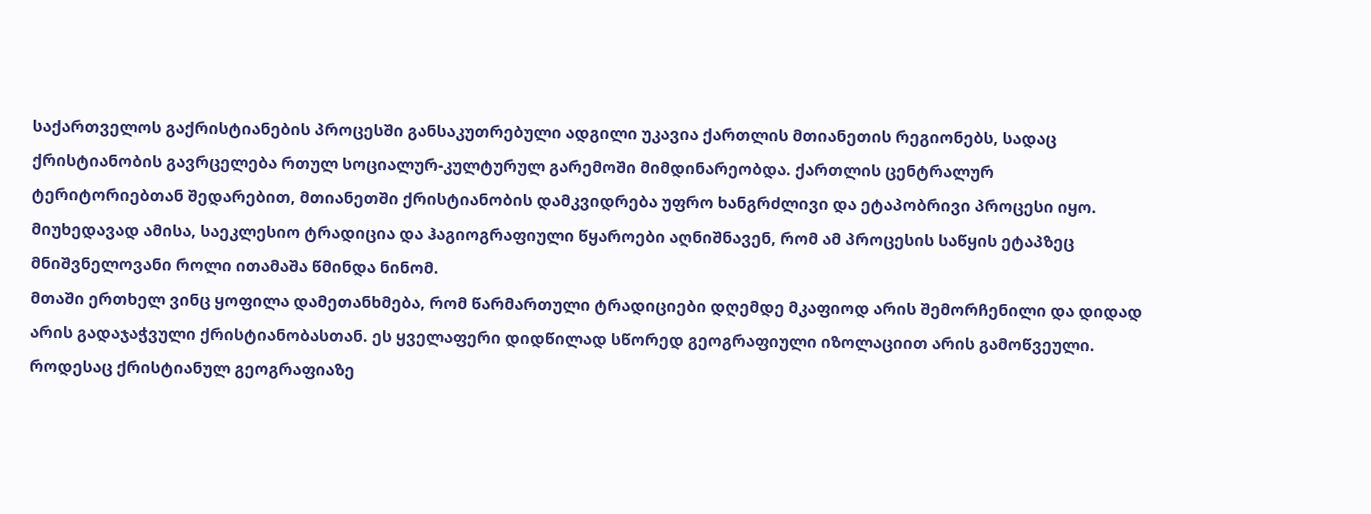საქართველოს გაქრისტიანების პროცესში განსაკუთრებული ადგილი უკავია ქართლის მთიანეთის რეგიონებს, სადაც ქრისტიანობის გავრცელება რთულ სოციალურ-კულტურულ გარემოში მიმდინარეობდა. ქართლის ცენტრალურ ტერიტორიებთან შედარებით, მთიანეთში ქრისტიანობის დამკვიდრება უფრო ხანგრძლივი და ეტაპობრივი პროცესი იყო. მიუხედავად ამისა, საეკლესიო ტრადიცია და ჰაგიოგრაფიული წყაროები აღნიშნავენ, რომ ამ პროცესის საწყის ეტაპზეც მნიშვნელოვანი როლი ითამაშა წმინდა ნინომ.
მთაში ერთხელ ვინც ყოფილა დამეთანხმება, რომ წარმართული ტრადიციები დღემდე მკაფიოდ არის შემორჩენილი და დიდად არის გადაჯაჭვული ქრისტიანობასთან. ეს ყველაფერი დიდწილად სწორედ გეოგრაფიული იზოლაციით არის გამოწვეული.
როდესაც ქრისტიანულ გეოგრაფიაზე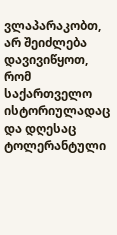ვლაპარაკობთ, არ შეიძლება დავივიწყოთ, რომ საქართველო ისტორიულადაც და დღესაც ტოლერანტული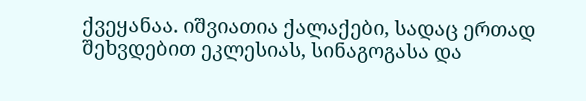ქვეყანაა. იშვიათია ქალაქები, სადაც ერთად შეხვდებით ეკლესიას, სინაგოგასა და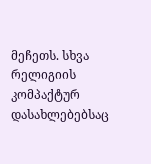მეჩეთს. სხვა რელიგიის კომპაქტურ დასახლებებსაც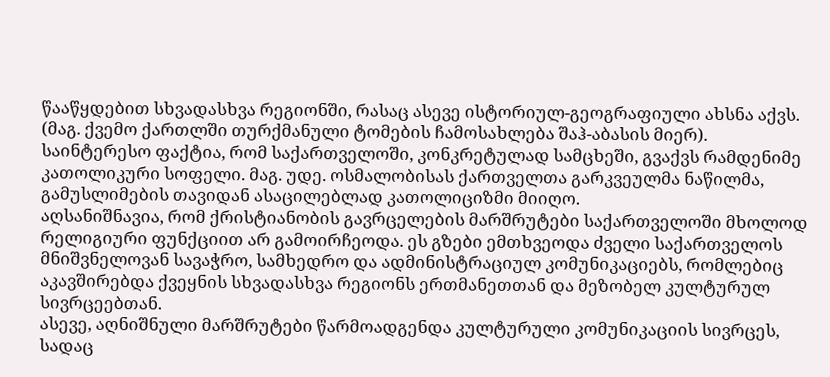წააწყდებით სხვადასხვა რეგიონში, რასაც ასევე ისტორიულ-გეოგრაფიული ახსნა აქვს. (მაგ. ქვემო ქართლში თურქმანული ტომების ჩამოსახლება შაჰ-აბასის მიერ).
საინტერესო ფაქტია, რომ საქართველოში, კონკრეტულად სამცხეში, გვაქვს რამდენიმე კათოლიკური სოფელი. მაგ. უდე. ოსმალობისას ქართველთა გარკვეულმა ნაწილმა, გამუსლიმების თავიდან ასაცილებლად კათოლიციზმი მიიღო.
აღსანიშნავია, რომ ქრისტიანობის გავრცელების მარშრუტები საქართველოში მხოლოდ რელიგიური ფუნქციით არ გამოირჩეოდა. ეს გზები ემთხვეოდა ძველი საქართველოს მნიშვნელოვან სავაჭრო, სამხედრო და ადმინისტრაციულ კომუნიკაციებს, რომლებიც აკავშირებდა ქვეყნის სხვადასხვა რეგიონს ერთმანეთთან და მეზობელ კულტურულ სივრცეებთან.
ასევე, აღნიშნული მარშრუტები წარმოადგენდა კულტურული კომუნიკაციის სივრცეს, სადაც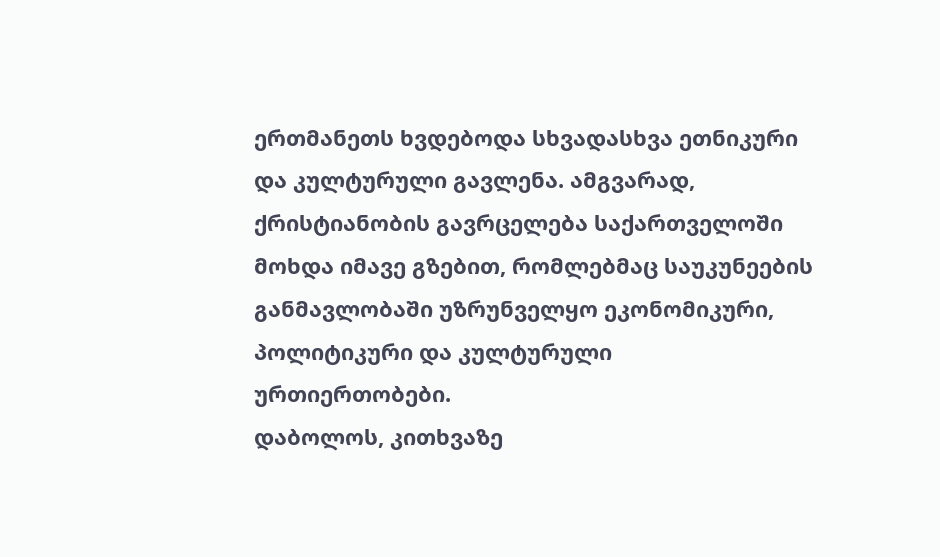ერთმანეთს ხვდებოდა სხვადასხვა ეთნიკური და კულტურული გავლენა. ამგვარად, ქრისტიანობის გავრცელება საქართველოში მოხდა იმავე გზებით, რომლებმაც საუკუნეების განმავლობაში უზრუნველყო ეკონომიკური, პოლიტიკური და კულტურული ურთიერთობები.
დაბოლოს, კითხვაზე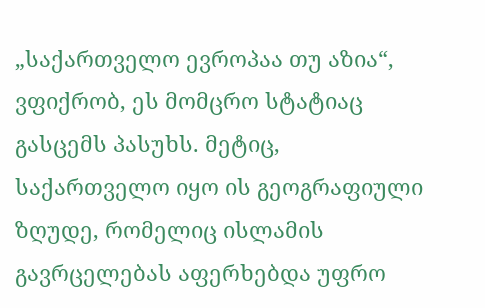„საქართველო ევროპაა თუ აზია“, ვფიქრობ, ეს მომცრო სტატიაც გასცემს პასუხს. მეტიც, საქართველო იყო ის გეოგრაფიული ზღუდე, რომელიც ისლამის გავრცელებას აფერხებდა უფრო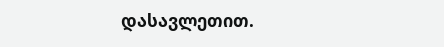დასავლეთით.